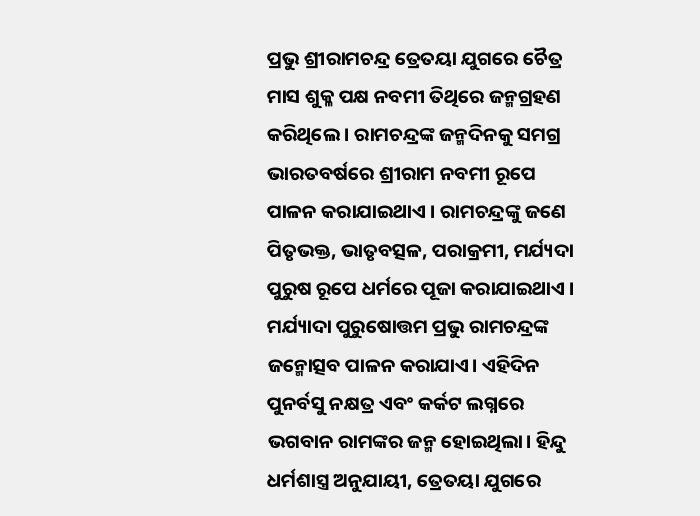ପ୍ରଭୁ ଶ୍ରୀରାମଚନ୍ଦ୍ର ତ୍ରେତୟା ଯୁଗରେ ଚୈତ୍ର ମାସ ଶୁକ୍ଳ ପକ୍ଷ ନବମୀ ତିଥିରେ ଜନ୍ମଗ୍ରହଣ କରିଥିଲେ । ରାମଚନ୍ଦ୍ରଙ୍କ ଜନ୍ମଦିନକୁ ସମଗ୍ର ଭାରତବର୍ଷରେ ଶ୍ରୀରାମ ନବମୀ ରୂପେ ପାଳନ କରାଯାଇଥାଏ । ରାମଚନ୍ଦ୍ରଙ୍କୁ ଜଣେ ପିତୃଭକ୍ତ, ଭାତୃବତ୍ସଳ, ପରାକ୍ରମୀ, ମର୍ଯ୍ୟଦା ପୁରୁଷ ରୂପେ ଧର୍ମରେ ପୂଜା କରାଯାଇଥାଏ ।
ମର୍ଯ୍ୟାଦା ପୁରୁଷୋତ୍ତମ ପ୍ରଭୁ ରାମଚନ୍ଦ୍ରଙ୍କ ଜନ୍ମୋତ୍ସବ ପାଳନ କରାଯାଏ। ଏହିଦିନ ପୁନର୍ବସୁ ନକ୍ଷତ୍ର ଏବଂ କର୍କଟ ଲଗ୍ନରେ ଭଗବାନ ରାମଙ୍କର ଜନ୍ମ ହୋଇଥିଲା। ହିନ୍ଦୁ ଧର୍ମଶାସ୍ତ୍ର ଅନୁଯାୟୀ, ତ୍ରେତୟା ଯୁଗରେ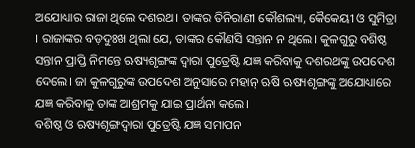ଅଯୋଧ୍ୟାର ରାଜା ଥିଲେ ଦଶରଥ। ତାଙ୍କର ତିନିରାଣୀ କୌଶଲ୍ୟା, କୈକେୟୀ ଓ ସୁମିତ୍ରା । ରାଜାଙ୍କର ବଡ଼ଦୁଃଖ ଥିଲା ଯେ, ତାଙ୍କର କୌଣସି ସନ୍ତାନ ନ ଥିଲେ। କୁଳଗୁରୁ ବଶିଷ୍ଠ ସନ୍ତାନ ପ୍ରାପ୍ତି ନିମନ୍ତେ ଋଷ୍ୟଶୃଙ୍ଗଙ୍କ ଦ୍ୱାରା ପୁତ୍ରେଷ୍ଟି ଯଜ୍ଞ କରିବାକୁ ଦଶରଥଙ୍କୁ ଉପଦେଶ ଦେଲେ। ଜା କୁଳଗୁରୁଙ୍କ ଉପଦେଶ ଅନୁସାରେ ମହାନ୍ ଋଷି ଋଷ୍ୟଶୃଙ୍ଗଙ୍କୁ ଅଯୋଧ୍ୟାରେ ଯଜ୍ଞ କରିବାକୁ ତାଙ୍କ ଆଶ୍ରମକୁ ଯାଇ ପ୍ରାର୍ଥନା କଲେ।
ବଶିଷ୍ଠ ଓ ଋଷ୍ୟଶୃଙ୍ଗଦ୍ୱାରା ପୁତ୍ରେଷ୍ଟି ଯଜ୍ଞ ସମାପନ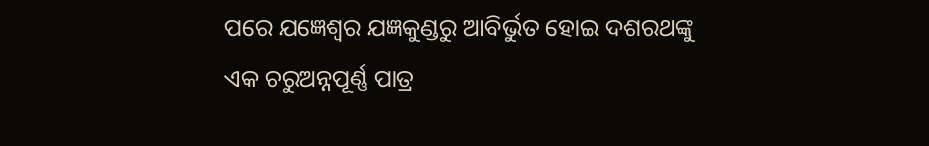ପରେ ଯଜ୍ଞେଶ୍ୱର ଯଜ୍ଞକୁଣ୍ଡରୁ ଆବିର୍ଭୁତ ହୋଇ ଦଶରଥଙ୍କୁ ଏକ ଚରୁଅନ୍ନପୂର୍ଣ୍ଣ ପାତ୍ର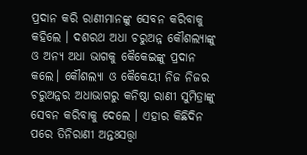ପ୍ରଦାନ କରି ରାଣୀମାନଙ୍କୁ ସେବନ କରିବାକୁ କହିଲେ । ଦଶରଥ ଅଧା ଚରୁଅନ୍ନ କୌଶଲ୍ୟାଙ୍କୁ ଓ ଅନ୍ୟ ଅଧା ଭାଗକୁ କୈକେଇଙ୍କୁ ପ୍ରଦାନ କଲେ। କୌଶଲ୍ୟା ଓ କୈକେୟୀ ନିଜ ନିଜର ଚରୁଅନ୍ନର ଅଧାଭାଗରୁ କନିଷ୍ଠା ରାଣୀ ସୁମିତ୍ରାଙ୍କୁ ସେବନ କରିବାକୁ ଦେଲେ । ଏହାର କିଛିଦିନ ପରେ ତିନିରାଣୀ ଅନ୍ତଃସତ୍ତ୍ୱା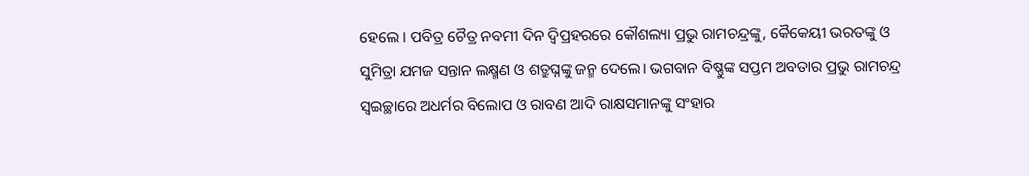ହେଲେ । ପବିତ୍ର ଚୈତ୍ର ନବମୀ ଦିନ ଦ୍ୱିପ୍ରହରରେ କୌଶଲ୍ୟା ପ୍ରଭୁ ରାମଚନ୍ଦ୍ରଙ୍କୁ, କୈକେୟୀ ଭରତଙ୍କୁ ଓ ସୁମିତ୍ରା ଯମଜ ସନ୍ତାନ ଲକ୍ଷ୍ମଣ ଓ ଶତ୍ରୁଘ୍ନଙ୍କୁ ଜନ୍ମ ଦେଲେ। ଭଗବାନ ବିଷ୍ଣୁଙ୍କ ସପ୍ତମ ଅବତାର ପ୍ରଭୁ ରାମଚନ୍ଦ୍ର ସ୍ୱଇଚ୍ଛାରେ ଅଧର୍ମର ବିଲୋପ ଓ ରାବଣ ଆଦି ରାକ୍ଷସମାନଙ୍କୁ ସଂହାର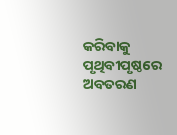କରିବାକୁ ପୃଥିବୀପୃଷ୍ଠରେ ଅବତରଣ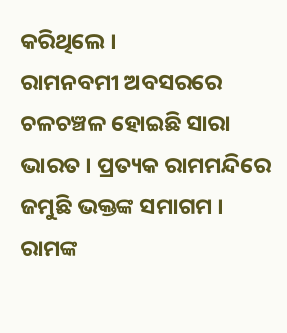କରିଥିଲେ ।
ରାମନବମୀ ଅବସରରେ ଚଳଚଞ୍ଚଳ ହୋଇଛି ସାରା ଭାରତ । ପ୍ରତ୍ୟକ ରାମମନ୍ଦିରେ ଜମୁଛି ଭକ୍ତଙ୍କ ସମାଗମ । ରାମଙ୍କ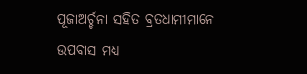ପୂଜାଅର୍ଚ୍ଚନା ସହିତ ବ୍ରତଧାମୀମାନେ ଉପବାସ ମଧ୍ୟ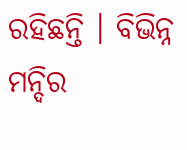ରହିଛନ୍ତି । ବିଭିନ୍ନ ମନ୍ଦିର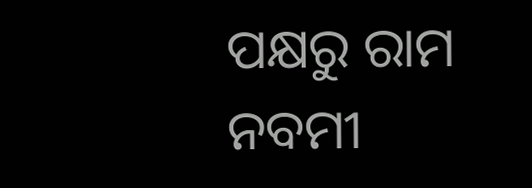ପକ୍ଷରୁ ରାମ ନବମୀ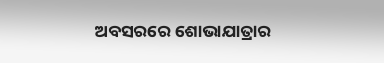ଅବସରରେ ଶୋଭାଯାତ୍ରାର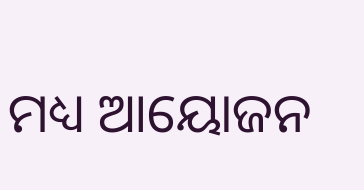ମଧ୍ୟ ଆୟୋଜନ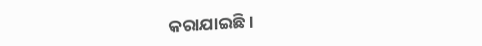କରାଯାଇଛି ।